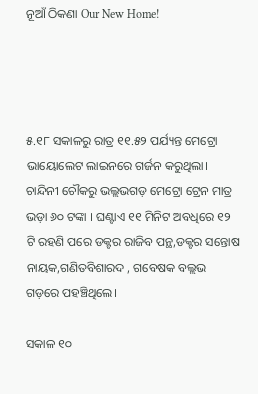ନୂଆଁ ଠିକଣା Our New Home!




୫.୧୮ ସକାଳରୁ ରାତ୍ର ୧୧.୫୨ ପର୍ଯ୍ୟନ୍ତ ମେଟ୍ରୋ ଭାୟୋଲେଟ ଲାଇନରେ ଗର୍ଜନ କରୁଥିଲା। ଚାନ୍ଦିନୀ ଚୌକରୁ ଭଲ୍ଲଭଗଡ଼ ମେଟ୍ରୋ ଟ୍ରେନ ମାତ୍ର ଭଡ଼ା ୬୦ ଟଙ୍କା । ଘଣ୍ଟାଏ ୧୧ ମିନିଟ ଅବଧିରେ ୧୨ ଟି ରହଣି ପରେ ଡକ୍ଟର ରାଜିବ ପନ୍ଥ,ଡକ୍ଟର ସନ୍ତୋଷ ନାୟକ,ଗଣିତବିଶାରଦ , ଗବେଷକ ବଲ୍ଲଭ ଗଡ଼ରେ ପହଞ୍ଚିଥିଲେ।

ସକାଳ ୧୦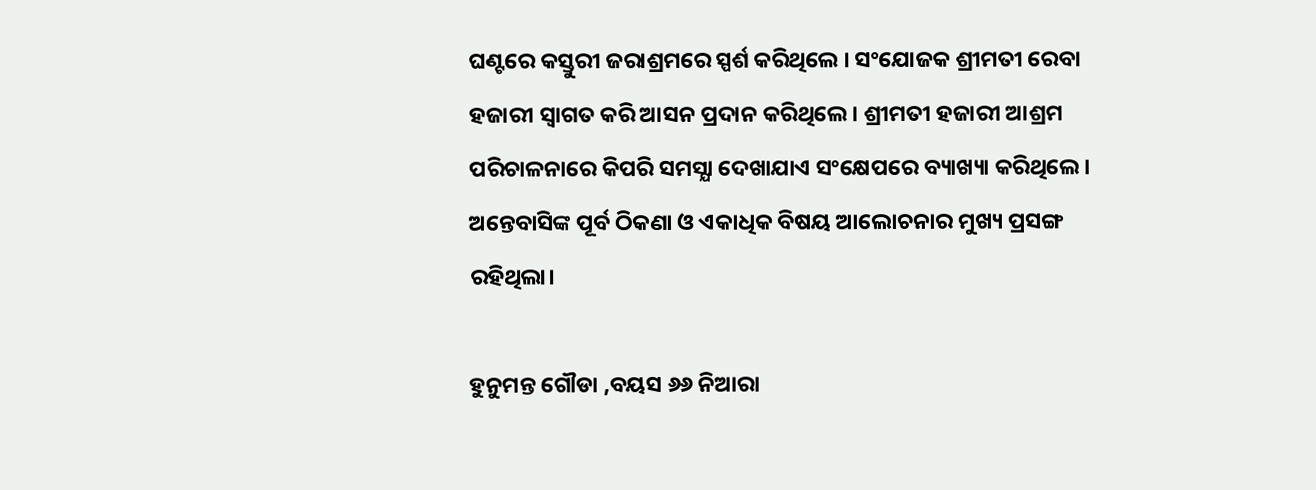ଘଣ୍ଟରେ କସ୍ତୁରୀ ଜରାଶ୍ରମରେ ସ୍ପର୍ଶ କରିଥିଲେ । ସଂଯୋଜକ ଶ୍ରୀମତୀ ରେବା ହଜାରୀ ସ୍ଵାଗତ କରି ଆସନ ପ୍ରଦାନ କରିଥିଲେ। ଶ୍ରୀମତୀ ହଜାରୀ ଆଶ୍ରମ ପରିଚାଳନାରେ କିପରି ସମସ୍ଯା ଦେଖାଯାଏ ସଂକ୍ଷେପରେ ବ୍ୟାଖ୍ୟା କରିଥିଲେ।  ଅନ୍ତେବାସିଙ୍କ ପୂର୍ବ ଠିକଣା ଓ ଏକାଧିକ ବିଷୟ ଆଲୋଚନାର ମୁଖ୍ୟ ପ୍ରସଙ୍ଗ ରହିଥିଲା।

ହୁନୁମନ୍ତ ଗୌଡା ,ବୟସ ୬୬ ନିଆରା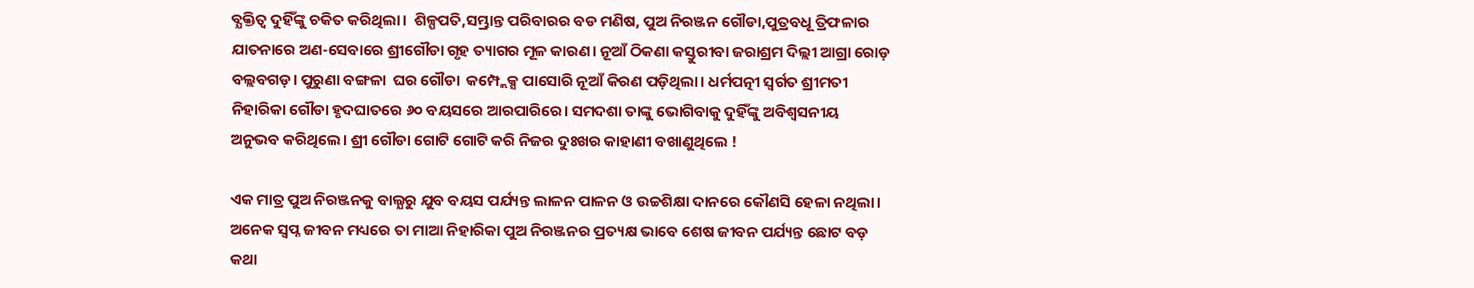ବ୍ଯକ୍ତିତ୍ଵ ଦୁହିଁଙ୍କୁ ଚକିତ କରିଥିଲା।  ଶିଳ୍ପପତି,ସମ୍ଭ୍ରାନ୍ତ ପରିବାରର ବଡ ମଣିଷ, ପୁଅ ନିରଞ୍ଜନ ଗୌଡା,ପୁତ୍ରବଧୂ ତ୍ରିଫଳାର ଯାତନାରେ ଅଣ-ସେବାରେ ଶ୍ରୀଗୌଡା ଗୃହ ତ୍ୟାଗର ମୂଳ କାରଣ। ନୂଆଁ ଠିକଣା କସ୍ତୁରୀବା ଜରାଶ୍ରମ ଦିଲ୍ଲୀ ଆଗ୍ରା ରୋଡ଼ ବଲ୍ଲବଗଡ଼। ପୁରୁଣା ବଙ୍ଗଳା  ଘର ଗୌଡା  କମ୍ପ୍ଲେକ୍ସ ପାସୋରି ନୂଆଁ କିରଣ ପଡ଼ିଥିଲା। ଧର୍ମପତ୍ନୀ ସ୍ଵର୍ଗତ ଶ୍ରୀମତୀ ନିହାରିକା ଗୌଡା ହୃଦଘାତରେ ୬୦ ବୟସରେ ଆରପାରିରେ। ସମଦଶା ତାଙ୍କୁ ଭୋଗିବାକୁ ଦୁହିଁଙ୍କୁ ଅବିଶ୍ୱସନୀୟ  ଅନୁଭବ କରିଥିଲେ। ଶ୍ରୀ ଗୌଡା ଗୋଟି ଗୋଟି କରି ନିଜର ଦୁଃଖର କାହାଣୀ ବଖାଣୁଥିଲେ !

ଏକ ମାତ୍ର ପୁଅ ନିରଞ୍ଜନକୁ ବାଲ୍ଯରୁ ଯୁବ ବୟସ ପର୍ଯ୍ୟନ୍ତ ଲାଳନ ପାଳନ ଓ ଉଚ୍ଚଶିକ୍ଷା ଦାନରେ କୌଣସି ହେଳା ନଥିଲା। ଅନେକ ସ୍ଵପ୍ନ ଜୀବନ ମଧ୍ୟରେ ତା ମାଆ ନିହାରିକା ପୁଅ ନିରଞ୍ଜନର ପ୍ରତ୍ୟକ୍ଷ ଭାବେ ଶେଷ ଜୀବନ ପର୍ଯ୍ୟନ୍ତ ଛୋଟ ବଡ଼ କଥା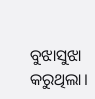ବୁଝାସୁଝା କରୁଥିଲା।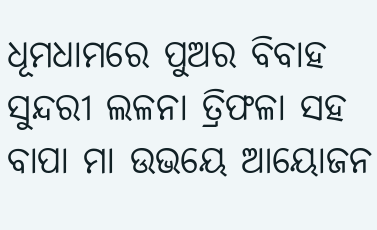ଧୂମଧାମରେ ପୁଅର ବିବାହ ସୁନ୍ଦରୀ ଲଳନା ତ୍ରିଫଳା ସହ ବାପା ମା ଉଭୟେ ଆୟୋଜନ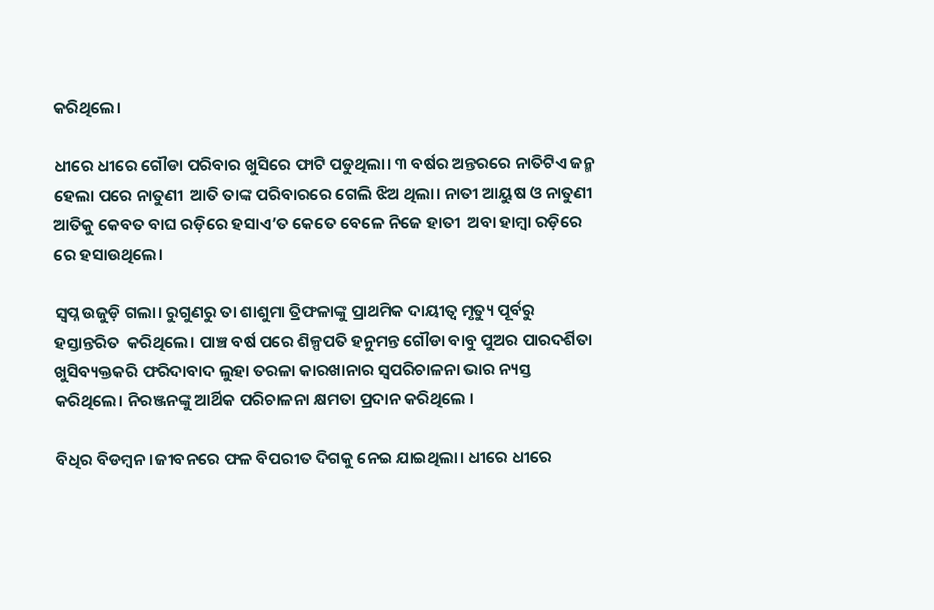କରିଥିଲେ।

ଧୀରେ ଧୀରେ ଗୌଡା ପରିବାର ଖୁସିରେ ଫାଟି ପଡୁଥିଲା। ୩ ବର୍ଷର ଅନ୍ତରରେ ନାତିଟିଏ ଜନ୍ମ ହେଲା ପରେ ନାତୁଣୀ  ଆତି ତାଙ୍କ ପରିବାରରେ ଗେଲି ଝିଅ ଥିଲା। ନାତୀ ଆୟୁଷ ଓ ନାତୁଣୀ ଆତିକୁ କେବତ ବାଘ ରଡ଼ିରେ ହସାଏ’ତ କେତେ ବେଳେ ନିଜେ ହାତୀ  ଅବା ହାମ୍ବା ରଡ଼ିରେ ରେ ହସାଉଥିଲେ।

ସ୍ଵପ୍ନ ଉଜୁଡ଼ି ଗଲା। ରୁଗୁଣରୁ ତା ଶାଶୁମା ତ୍ରିଫଳାଙ୍କୁ ପ୍ରାଥମିକ ଦାୟୀତ୍ଵ ମୃତ୍ୟୁ ପୂର୍ବରୁ ହସ୍ତାନ୍ତରିତ  କରିଥିଲେ। ପାଞ୍ଚ ବର୍ଷ ପରେ ଶିଳ୍ପପତି ହନୁମନ୍ତ ଗୌଡା ବାବୁ ପୁଅର ପାରଦର୍ଶିତା ଖୁସିବ୍ୟକ୍ତକରି ଫରିଦାବାଦ ଲୁହା ତରଳା କାରଖାନାର ସ୍ଵପରିଚାଳନା ଭାର ନ୍ୟସ୍ତ କରିଥିଲେ। ନିରଞ୍ଜନଙ୍କୁ ଆର୍ଥିକ ପରିଚାଳନା କ୍ଷମତା ପ୍ରଦାନ କରିଥିଲେ ।

ବିଧିର ବିଡମ୍ବନ।ଜୀବନରେ ଫଳ ବିପରୀତ ଦିଗକୁ ନେଇ ଯାଇଥିଲା। ଧୀରେ ଧୀରେ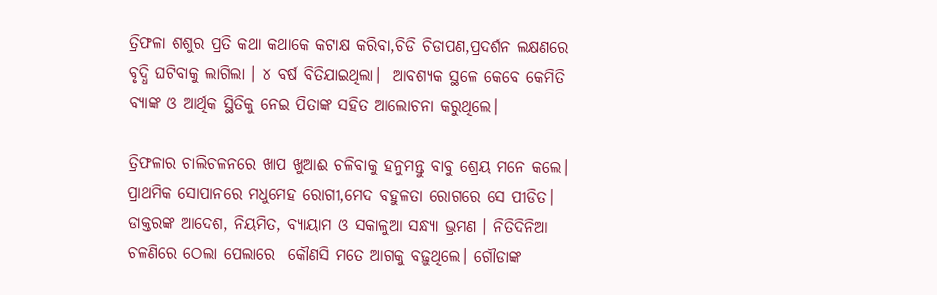ତ୍ରିଫଳା ଶଶୁର ପ୍ରତି କଥା କଥାକେ କଟାକ୍ଷ କରିବା,ଚିଡି ଚିଡାପଣ,ପ୍ରଦର୍ଶନ ଲକ୍ଷଣରେ ବୃଦ୍ଧି ଘଟିବାକୁ ଲାଗିଲା । ୪ ବର୍ଷ ବିତିଯାଇଥିଲା।  ଆବଶ୍ୟକ ସ୍ଥଳେ କେବେ କେମିତି ବ୍ଯାଙ୍କ ଓ ଆର୍ଥିକ ସ୍ଥିତିକୁ ନେଇ ପିତାଙ୍କ ସହିତ ଆଲୋଚନା କରୁଥିଲେ।

ତ୍ରିଫଳାର ଚାଲିଚଳନରେ ଖାପ ଖୁଆଈ ଚଳିବାକୁ ହନୁମନ୍ତୁ ବାବୁ ଶ୍ରେୟ ମନେ କଲେ। ପ୍ରାଥମିକ ସୋପାନରେ ମଧୁମେହ ରୋଗୀ,ମେଦ ବହୁଳତା ରୋଗରେ ସେ ପୀଡିତ। ଡାକ୍ତରଙ୍କ ଆଦେଶ, ନିୟମିତ, ବ୍ୟାୟାମ ଓ ସକାଳୁଆ ସନ୍ଧ୍ଯା ଭ୍ରମଣ । ନିତିଦିନିଆ ଚଳଣିରେ ଠେଲା ପେଲାରେ  କୌଣସି ମତେ ଆଗକୁ ବଢ଼ୁଥିଲେ। ଗୌଡାଙ୍କ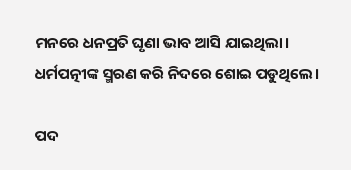ମନରେ ଧନପ୍ରତି ଘୃଣା ଭାବ ଆସି ଯାଇଥିଲା। ଧର୍ମପତ୍ନୀଙ୍କ ସ୍ମରଣ କରି ନିଦରେ ଶୋଇ ପଡୁଥିଲେ।

ପଦ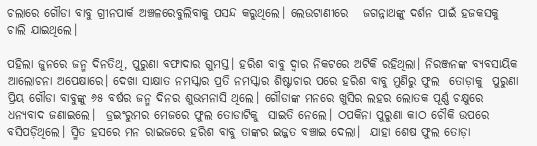ଚଲାରେ ଗୌଡା ବାବୁ ଗ୍ରୀନପାର୍କ ଅଞ୍ଚଳରେବୁଲିବାକୁ ପସନ୍ଦ କରୁଥିଲେ। ଲେଉଟାଣୀରେ   ଜଗନ୍ନାଥଙ୍କୁ ଦର୍ଶନ ପାଇଁ ହଜକସକୁ ଚାଲି ଯାଇଥିଲେ।

ପହିଲା ଜୁନରେ ଜନ୍ମ ଦିନତିଥି, ପୁରୁଣା ବଫାଦାର ଗୁମସ୍ତ। ହରିଶ ବାବୁ ଦ୍ଵାର ନିକଟରେ ଅଟିକି ରହିଥିଲା। ନିରଞ୍ଜନଙ୍କ ବ୍ୟବସାୟିକ ଆଲୋଚନା ଅପେକ୍ଷାରେ। ଦେଖା ସାକ୍ଷାତ ନମସ୍କାର ପ୍ରତି ନମସ୍କାର ଶିଷ୍ଟାଚାର ପରେ ହରିଶ ବାବୁ ମୁଣିରୁ ଫୁଲ  ତୋଡ଼ାକୁ  ପୁରୁଣା ପ୍ରିୟ ଗୌଡା ବାବୁଙ୍କୁ ୬୫ ବର୍ଷର ଜନ୍ମ ଦିନର ଶୁଭମନାସି ଥିଲେ। ଗୌଡାଙ୍କ ମନରେ ଖୁସିର ଲହର ଲୋତକ ପୂର୍ଣ୍ଣ ଚକ୍ଷୁରେ ଧନ୍ୟବାଦ ଜଣାଇଲେ।  ଡ୍ରଇଂରୁମର ମେଜରେ ଫୁଲ ତୋଡାଟିକୁ  ସାଇତି ନେଲେ। ଠପକିନା ପୁରୁଣା କାଠ ଚୌକି ଉପରେ ବସିପଡ଼ିଥିଲେ। ସ୍ମିତ ହସରେ ମନ ରାଇଜରେ ହରିଶ ବାବୁ ତାଙ୍କର ଇଜ୍ଜତ ବଞ୍ଚାଇ ଦେଲା।  ଯାହା ଶେଷ ଫୁଲ ତୋଡ଼ା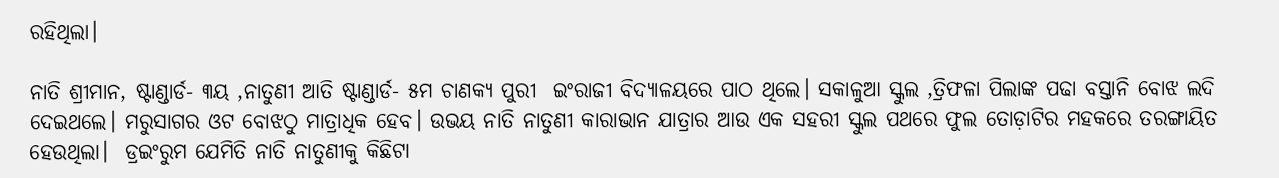ରହିଥିଲା।

ନାତି ଶ୍ରୀମାନ, ଷ୍ଟାଣ୍ଡାର୍ଡ- ୩ୟ ,ନାତୁଣୀ ଆତି ଷ୍ଟାଣ୍ଡାର୍ଡ- ୫ମ ଚାଣକ୍ୟ ପୁରୀ  ଇଂରାଜୀ ବିଦ୍ୟାଳୟରେ ପାଠ ଥିଲେ। ସକାଳୁଆ ସ୍କୁଲ ,ତ୍ରିଫଳା ପିଲାଙ୍କ ପଢା ବସ୍ତାନି ବୋଝ ଲଦି ଦେଇଥଲେ। ମରୁସାଗର ଓଟ ବୋଝଠୁ ମାତ୍ରାଧିକ ହେବ। ଉଭୟ ନାତି ନାତୁଣୀ କାରାଭାନ ଯାତ୍ରାର ଆଉ ଏକ ସହରୀ ସ୍କୁଲ ପଥରେ ଫୁଲ ତୋଡ଼ାଟିର ମହକରେ ତରଙ୍ଗାୟିତ ହେଉଥିଲା।  ଡ୍ରଇଂରୁମ ଯେମିତି ନାତି ନାତୁଣୀକୁ କିଛିଟା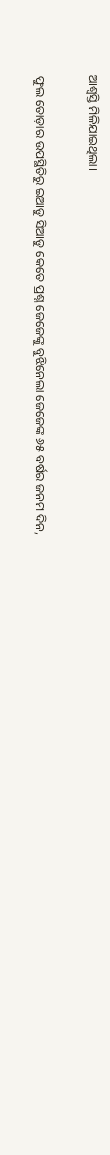ଆଶ୍ଵସ୍ତି ମିଳିଯାଇଥିଲା।

ଫୁଲ ତୋଡ଼ାର ଉପସ୍ଥିତିରୁ ଇଆଡୁ ସିଆଡୁ କେତେ ପ୍ରଶ୍ନ ଜେଜେଙ୍କୁ ବୁଝିନେଲା ଜେଜେଙ୍କ ୬୫ ବର୍ଷର ଜନମ ଦିନ,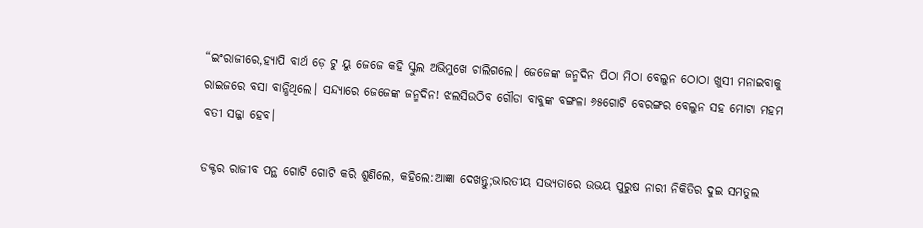“ଇଂରାଜୀରେ,ହ୍ଯାପି ବାର୍ଥ ଡ଼େ ଟୁ ୟୁ ଜେଜେ କହି ସ୍କୁଲ ଅଭିମୁଖେ ଚାଲିଗଲେ। ଜେଜେଙ୍କ ଜନ୍ମଦିନ ପିଠା ମିଠା ବେଲୁନ ଠୋଠା ଖୁସୀ ମନାଇବାକୁ ରାଇଜରେ ବସା ବାନ୍ଧିଥିଲେ। ସନ୍ଦ୍ୟାରେ ଜେଜେଙ୍କ ଜନ୍ମଦିନ! ଝଲସିଉଠିବ ଗୌଡା ବାବୁଙ୍କ ବଙ୍ଗଳା ୬୫ଗୋଟି ବେରଙ୍ଗର ବେଲୁନ ସହ ମୋଟା ମହମ ବତୀ ସଜ୍ଜା ହେବ।

ଡକ୍ଟର ରାଜୀବ ପନ୍ଥ ଗୋଟି ଗୋଟି କରି ଶୁଣିଲେ, କହିଲେ:ଆଜ୍ଞା ଦେଖନ୍ତୁ;ଭାରତୀୟ ସଭ୍ୟତାରେ ଉଭୟ ପୁରୁଷ ନାରୀ ନିକିତିର ଦୁଇ ସମତୁଲ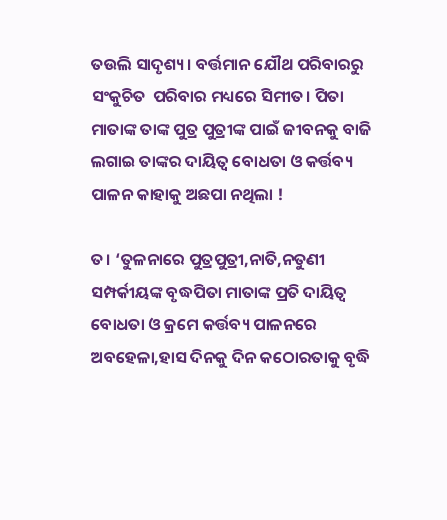ତଉଲି ସାଦୃଶ୍ୟ। ବର୍ତ୍ତମାନ ଯୌଥ ପରିବାରରୁ ସଂକୁଚିତ  ପରିବାର ମଧ୍ୟରେ ସିମୀତ। ପିତା ମାତାଙ୍କ ତାଙ୍କ ପୁତ୍ର ପୁତ୍ରୀଙ୍କ ପାଇଁ ଜୀବନକୁ ବାଜି ଲଗାଇ ତାଙ୍କର ଦାୟିତ୍ଵ ବୋଧତା ଓ କର୍ତ୍ତବ୍ୟ ପାଳନ କାହାକୁ ଅଛପା ନଥିଲା !

ତ। ‘ତୁଳନାରେ ପୁତ୍ରପୁତ୍ରୀ,ନାତି,ନତୁଣୀ ସମ୍ପର୍କୀୟଙ୍କ ବୃଦ୍ଧପିତା ମାତାଙ୍କ ପ୍ରତି ଦାୟିତ୍ଵ ବୋଧତା ଓ କ୍ରମେ କର୍ତ୍ତବ୍ୟ ପାଳନରେ ଅବହେଳା,ହାସ ଦିନକୁ ଦିନ କଠୋରତାକୁ ବୃଦ୍ଧି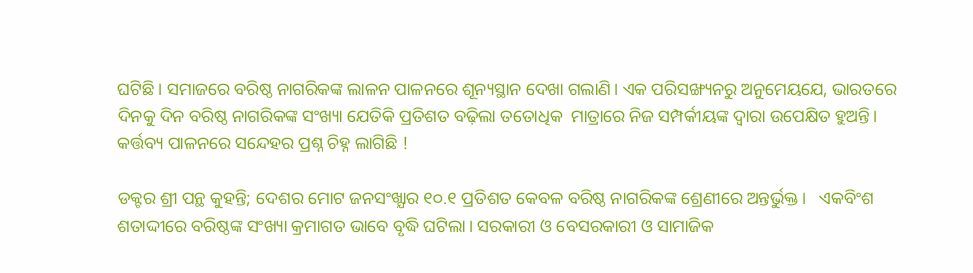ଘଟିଛି। ସମାଜରେ ବରିଷ୍ଠ ନାଗରିକଙ୍କ ଲାଳନ ପାଳନରେ ଶୂନ୍ୟସ୍ଥାନ ଦେଖା ଗଲାଣି। ଏକ ପରିସଙ୍ଖ୍ୟନରୁ ଅନୁମେୟଯେ, ଭାରତରେ ଦିନକୁ ଦିନ ବରିଷ୍ଠ ନାଗରିକଙ୍କ ସଂଖ୍ୟା ଯେତିକି ପ୍ରତିଶତ ବଢ଼ିଲା ତତୋଧିକ  ମାତ୍ରାରେ ନିଜ ସମ୍ପର୍କୀୟଙ୍କ ଦ୍ଵାରା ଉପେକ୍ଷିତ ହୁଅନ୍ତି।  କର୍ତ୍ତବ୍ୟ ପାଳନରେ ସନ୍ଦେହର ପ୍ରଶ୍ନ ଚିହ୍ନ ଲାଗିଛି !

ଡକ୍ଟର ଶ୍ରୀ ପନ୍ଥ କୁହନ୍ତି; ଦେଶର ମୋଟ ଜନସଂଖ୍ଯାର ୧୦.୧ ପ୍ରତିଶତ କେବଳ ବରିଷ୍ଠ ନାଗରିକଙ୍କ ଶ୍ରେଣୀରେ ଅନ୍ତର୍ଭୁକ୍ତ।   ଏକବିଂଶ ଶତାଦ୍ଦୀରେ ବରିଷ୍ଠଙ୍କ ସଂଖ୍ୟା କ୍ରମାଗତ ଭାବେ ବୃଦ୍ଧି ଘଟିଲା। ସରକାରୀ ଓ ବେସରକାରୀ ଓ ସାମାଜିକ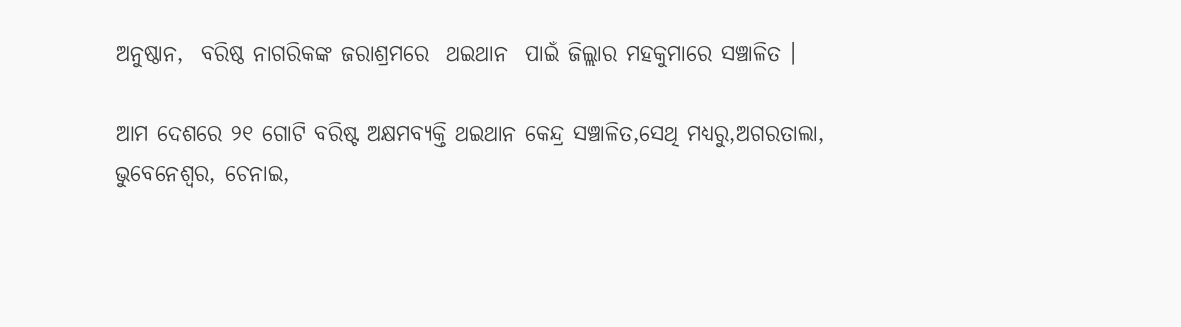ଅନୁଷ୍ଠାନ,  ବରିଷ୍ଠ ନାଗରିକଙ୍କ ଜରାଶ୍ରମରେ  ଥଇଥାନ  ପାଇଁ ଜିଲ୍ଲାର ମହକୁମାରେ ସଞ୍ଚାଳିତ ।

ଆମ ଦେଶରେ ୨୧ ଗୋଟି ବରିଷ୍ଟ ଅକ୍ଷମବ୍ୟକ୍ତି ଥଇଥାନ କେନ୍ଦ୍ର ସଞ୍ଚାଳିତ,ସେଥି ମଧ୍ୟରୁ,ଅଗରତାଲା, ଭୁବେନେଶ୍ବର, ଚେନାଇ,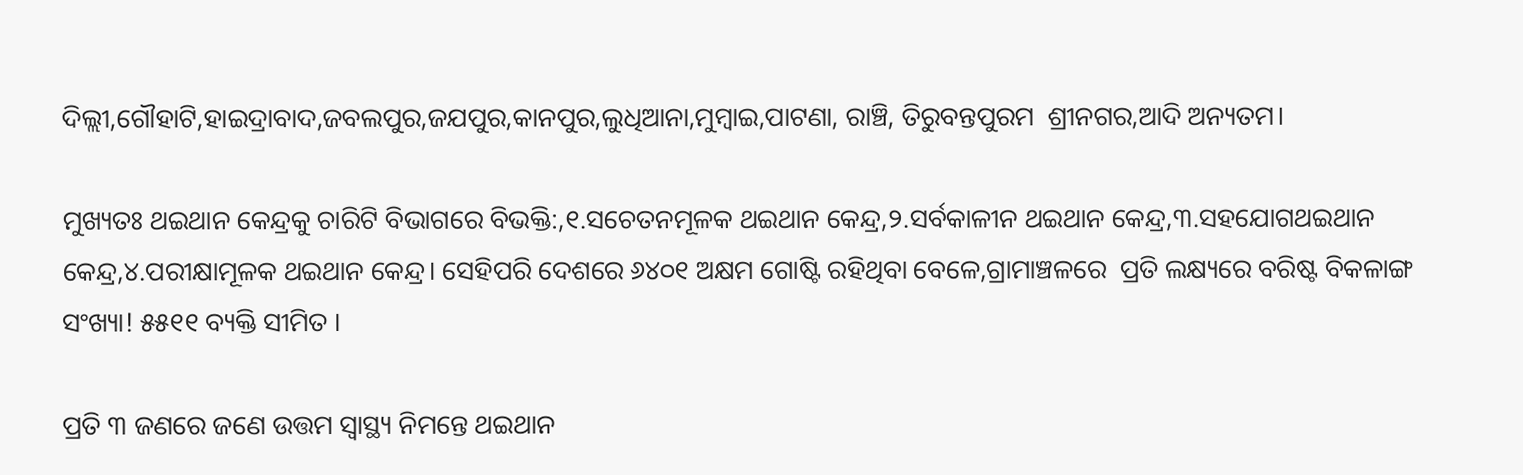ଦିଲ୍ଲୀ,ଗୌହାଟି,ହାଇଦ୍ରାବାଦ,ଜବଲପୁର,ଜଯପୁର,କାନପୁର,ଲୁଧିଆନା,ମୁମ୍ବାଇ,ପାଟଣା, ରାଞ୍ଚି, ତିରୁବନ୍ତପୁରମ  ଶ୍ରୀନଗର,ଆଦି ଅନ୍ୟତମ।

ମୁଖ୍ୟତଃ ଥଇଥାନ କେନ୍ଦ୍ରକୁ ଚାରିଟି ବିଭାଗରେ ବିଭକ୍ତି:,୧.ସଚେତନମୂଳକ ଥଇଥାନ କେନ୍ଦ୍ର,୨.ସର୍ବକାଳୀନ ଥଇଥାନ କେନ୍ଦ୍ର,୩.ସହଯୋଗଥଇଥାନ କେନ୍ଦ୍ର,୪.ପରୀକ୍ଷାମୂଳକ ଥଇଥାନ କେନ୍ଦ୍ର। ସେହିପରି ଦେଶରେ ୬୪୦୧ ଅକ୍ଷମ ଗୋଷ୍ଟି ରହିଥିବା ବେଳେ,ଗ୍ରାମାଞ୍ଚଳରେ  ପ୍ରତି ଲକ୍ଷ୍ୟରେ ବରିଷ୍ଟ ବିକଳାଙ୍ଗ ସଂଖ୍ୟା! ୫୫୧୧ ବ୍ୟକ୍ତି ସୀମିତ ।

ପ୍ରତି ୩ ଜଣରେ ଜଣେ ଉତ୍ତମ ସ୍ୱାସ୍ଥ୍ୟ ନିମନ୍ତେ ଥଇଥାନ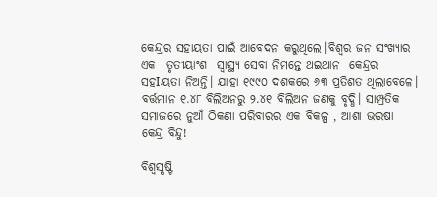କେନ୍ଦ୍ରର ସହାୟତା ପାଇଁ ଆବେଦନ କରୁଥିଲେ।ବିଶ୍ଵର ଜନ ସଂଖ୍ଯାର ଏକ  ତୃତୀୟାଂଶ  ସ୍ୱାସ୍ଥ୍ୟ ସେବା ନିମନ୍ତେ ଥଇଥାନ  କେନ୍ଦ୍ରର ସହIୟତା ନିଅନ୍ତି। ଯାହା ୧୯୯୦ ଦଶକରେ ୬୩ ପ୍ରତିଶତ ଥିଲାବେଳେ। ବର୍ତ୍ତମାନ ୧.୪୮ ବିଲିଅନରୁ ୨.୪୧ ବିଲିଅନ ଜଣକୁ ବୃଦ୍ଧି। ସାମ୍ପ୍ରତିକ ସମାଜରେ ନୁଆଁ ଠିକଣା ପରିବାରର ଏକ ବିକଳ୍ପ , ଆଶା ଭରଷା କେନ୍ଦ୍ର ବିନ୍ଦୁ!

ବିଶ୍ୱସୃଷ୍ଟି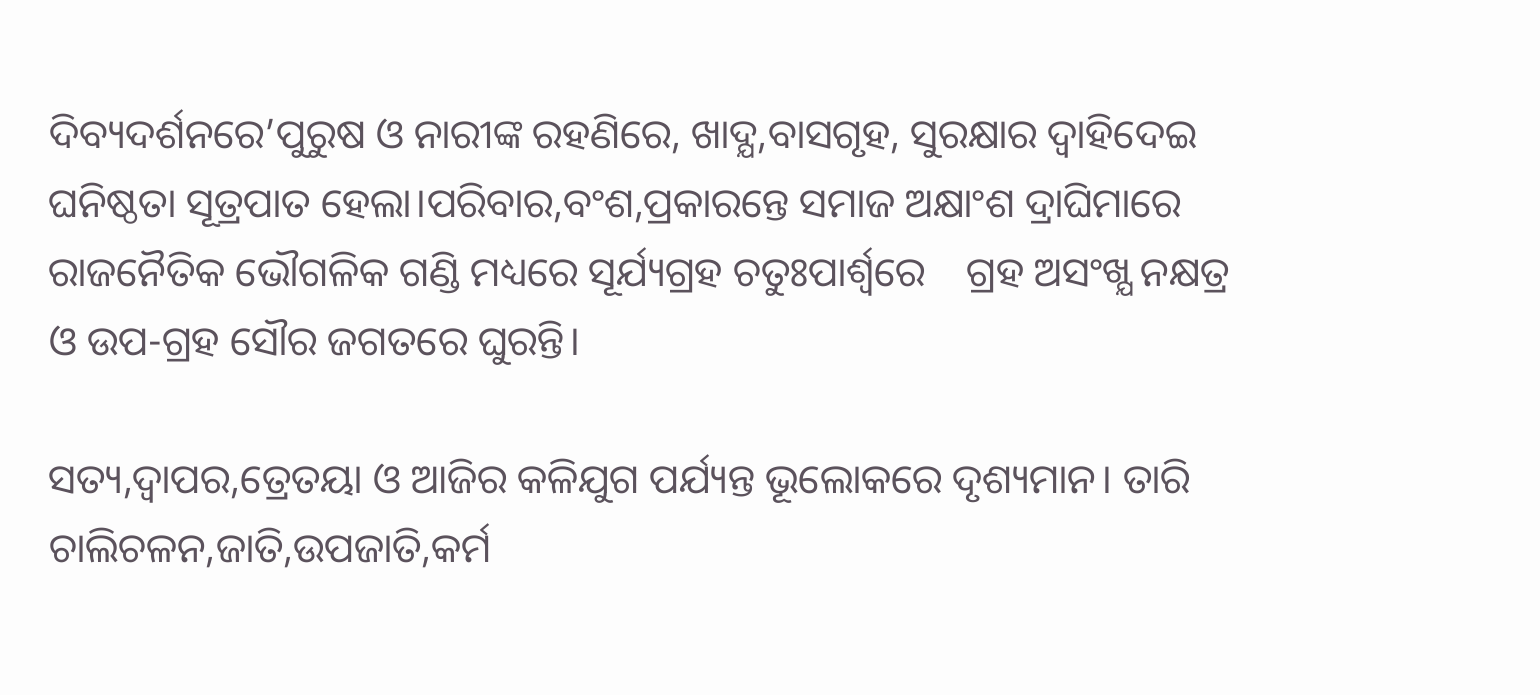ଦିବ୍ୟଦର୍ଶନରେ’ପୁରୁଷ ଓ ନାରୀଙ୍କ ରହଣିରେ, ଖାଦ୍ଯ,ବାସଗୃହ, ସୁରକ୍ଷାର ଦ୍ଵାହିଦେଇ ଘନିଷ୍ଠତା ସୂତ୍ରପାତ ହେଲା।ପରିବାର,ବଂଶ,ପ୍ରକାରନ୍ତେ ସମାଜ ଅକ୍ଷାଂଶ ଦ୍ରାଘିମାରେ ରାଜନୈତିକ ଭୌଗଳିକ ଗଣ୍ଡି ମଧ୍ୟରେ ସୂର୍ଯ୍ୟଗ୍ରହ ଚତୁଃପାର୍ଶ୍ୱରେ    ଗ୍ରହ ଅସଂଖ୍ଯ ନକ୍ଷତ୍ର ଓ ଉପ-ଗ୍ରହ ସୌର ଜଗତରେ ଘୁରନ୍ତି।

ସତ୍ୟ,ଦ୍ଵାପର,ତ୍ରେତୟା ଓ ଆଜିର କଳିଯୁଗ ପର୍ଯ୍ୟନ୍ତ ଭୂଲୋକରେ ଦୃଶ୍ୟମାନ। ତାରି ଚାଲିଚଳନ,ଜାତି,ଉପଜାତି,କର୍ମ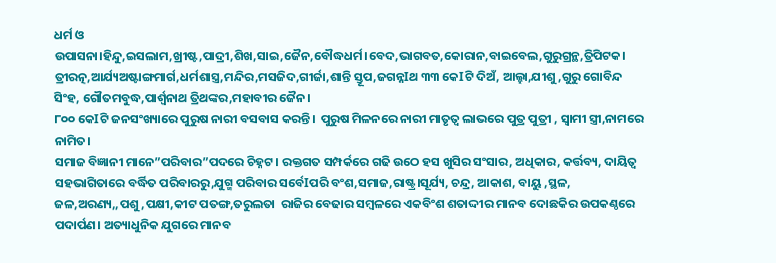ଧର୍ମ ଓ ଉପାସନା।ହିନ୍ଦୁ,ଇସଲାମ,ଖ୍ରୀଷ୍ଟ,ପାଦ୍ରୀ,ଶିଖ,ସାଇ,ଜୈନ,ବୌଦ୍ଧଧର୍ମ।ବେଦ,ଭାଗବତ,କୋରାନ,ବାଇବେଲ,ଗୁରୁଗ୍ରନ୍ଥ,ତ୍ରିପିଟକ। ତ୍ରୀରତ୍ନ,ଆର୍ଯ୍ୟଅଷ୍ଟାଙ୍ଗମାର୍ଗ,ଧର୍ମଶାସ୍ତ୍ର,ମନ୍ଦିର,ମସଜିଦ,ଗୀର୍ଜା,ଶାନ୍ତି ସ୍ତୂପ,ଜଗନ୍ନIଥ ୩୩ କେIଟି ଦିଅଁ, ଆଲ୍ହା,ଯୀଶୁ,ଗୁରୁ ଗୋବିନ୍ଦ ସିଂହ, ଗୌତମବୁଦ୍ଧ,ପାର୍ଶ୍ଵନାଥ ତ୍ରିଥଙ୍କର,ମହାବୀର ଜୈନ।
୮୦୦ କେIଟି ଜନସଂଖ୍ୟାରେ ପୁରୁଷ ନାରୀ ବସବାସ କରନ୍ତି।  ପୁରୁଷ ମିଳନରେ ନାରୀ ମାତୃତ୍ଵ ଲାଭରେ ପୁତ୍ର ପୁତ୍ରୀ , ସ୍ଵାମୀ ସ୍ତ୍ରୀ,ନାମରେ ନାମିତ।
ସମାଜ ବିଜ୍ଞାନୀ ମାନେ”ପରିବାର”ପଦରେ ଚିହ୍ନଟ। ରକ୍ତଗତ ସମ୍ପର୍କରେ ଗଢି ଉଠେ ହସ ଖୁସିର ସଂସାର, ଅଧିକାର, କର୍ତ୍ତବ୍ୟ, ଦାୟିତ୍ଵ ସହଭାଗିତାରେ ବର୍ଦ୍ଧିତ ପରିବାରରୁ,ଯୁଗ୍ମ ପରିବାର ସର୍ବେIପରି ବଂଶ,ସମାଜ,ରାଷ୍ଟ୍ର।ସୂର୍ଯ୍ୟ, ଚନ୍ଦ୍ର, ଆକାଶ, ବାୟୁ ,ସ୍ଥଳ, ଜଳ,ଅରଣ୍ୟ,,ପଶୁ,ପକ୍ଷୀ,କୀଟ ପତଙ୍ଗ,ତରୁଲତା  ରାଜିର ବେଢାର ସମ୍ବଳରେ ଏକବିଂଶ ଶତାଦ୍ଦୀର ମାନବ ଦୋଛକିର ଉପକଣ୍ଠରେ ପଦାର୍ପଣ। ଅତ୍ୟାଧୁନିକ ଯୁଗରେ ମାନବ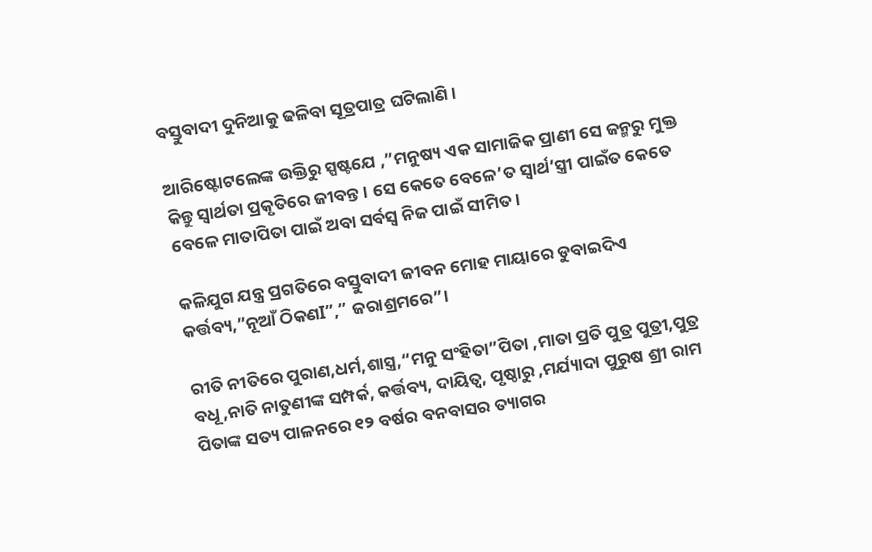ବସ୍ତୁବାଦୀ ଦୁନିଆକୁ ଢଳିବା ସୂତ୍ରପାତ୍ର ଘଟିଲାଣି ।

ଆରିଷ୍ଟୋଟଲେଙ୍କ ଉକ୍ତିରୁ ସ୍ପଷ୍ଟଯେ ,”ମନୁଷ୍ୟ ଏକ ସାମାଜିକ ପ୍ରାଣୀ ସେ ଜନ୍ମରୁ ମୁକ୍ତ କିନ୍ତୁ ସ୍ବାର୍ଥତା ପ୍ରକୃତିରେ ଜୀବନ୍ତ। ସେ କେତେ ବେଳେ’ତ ସ୍ଵାର୍ଥ’ସ୍ତ୍ରୀ ପାଇଁତ କେତେ ବେଳେ ମାତାପିତା ପାଇଁ ଅବା ସର୍ବସ୍ଵ ନିଜ ପାଇଁ ସୀମିତ।

କଳିଯୁଗ ଯନ୍ତ୍ର ପ୍ରଗତିରେ ବସ୍ତୁବାଦୀ ଜୀବନ ମୋହ ମାୟାରେ ଡୁବାଇଦିଏ କର୍ତ୍ତବ୍ୟ,”ନୂଆଁ ଠିକଣI”,” ଜରାଶ୍ରମରେ”।

ରୀତି ନୀତିରେ ପୁରାଣ,ଧର୍ମ,ଶାସ୍ତ୍ର,“ମନୁ ସଂହିତା”ପିତା ,ମାତା ପ୍ରତି ପୁତ୍ର ପୁତ୍ରୀ,ପୁତ୍ର ବଧୂ,ନାତି ନାତୁଣୀଙ୍କ ସମ୍ପର୍କ, କର୍ତ୍ତବ୍ୟ, ଦାୟିତ୍ଵ, ପୃଷ୍ଠାରୁ ,ମର୍ଯ୍ୟାଦା ପୁରୁଷ ଶ୍ରୀ ରାମ ପିତାଙ୍କ ସତ୍ୟ ପାଳନରେ ୧୨ ବର୍ଷର ବନବାସର ତ୍ୟାଗର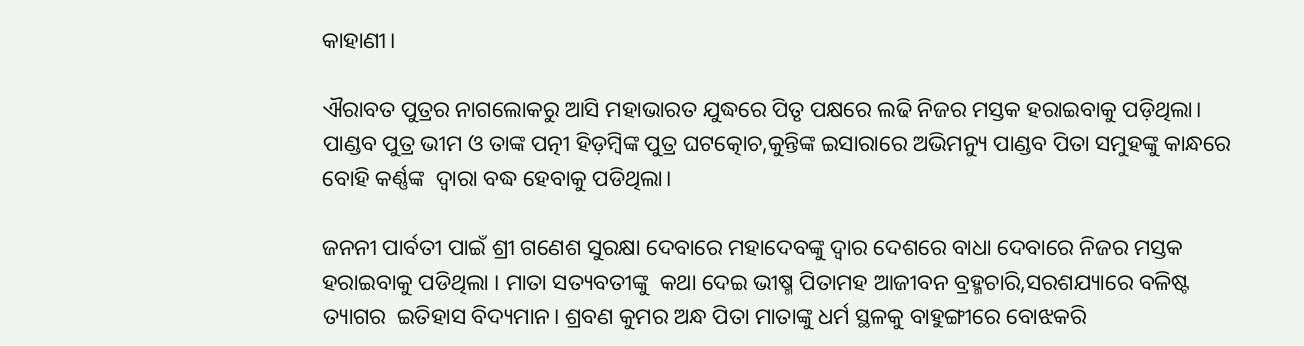କାହାଣୀ।

ଐରାବତ ପୁତ୍ରର ନାଗଲୋକରୁ ଆସି ମହାଭାରତ ଯୁଦ୍ଧରେ ପିତୃ ପକ୍ଷରେ ଲଢି ନିଜର ମସ୍ତକ ହରାଇବାକୁ ପଡ଼ିଥିଲା।  ପାଣ୍ଡବ ପୁତ୍ର ଭୀମ ଓ ତାଙ୍କ ପତ୍ନୀ ହିଡ଼ମ୍ବିଙ୍କ ପୁତ୍ର ଘଟତ୍କୋଚ,କୁନ୍ତିଙ୍କ ଇସାରାରେ ଅଭିମନ୍ୟୁ ପାଣ୍ଡବ ପିତା ସମୁହଙ୍କୁ କାନ୍ଧରେ ବୋହି କର୍ଣ୍ଣଙ୍କ  ଦ୍ଵାରା ବଦ୍ଧ ହେବାକୁ ପଡିଥିଲା।

ଜନନୀ ପାର୍ବତୀ ପାଇଁ ଶ୍ରୀ ଗଣେଶ ସୁରକ୍ଷା ଦେବାରେ ମହାଦେବଙ୍କୁ ଦ୍ଵାର ଦେଶରେ ବାଧା ଦେବାରେ ନିଜର ମସ୍ତକ ହରାଇବାକୁ ପଡିଥିଲା । ମାତା ସତ୍ୟବତୀଙ୍କୁ  କଥା ଦେଇ ଭୀଷ୍ମ ପିତାମହ ଆଜୀବନ ବ୍ରହ୍ମଚାରି,ସରଶଯ୍ୟାରେ ବଳିଷ୍ଟ ତ୍ୟାଗର  ଇତିହାସ ବିଦ୍ୟମାନ। ଶ୍ରବଣ କୁମର ଅନ୍ଧ ପିତା ମାତାଙ୍କୁ ଧର୍ମ ସ୍ଥଳକୁ ବାହୁଙ୍ଗୀରେ ବୋଝକରି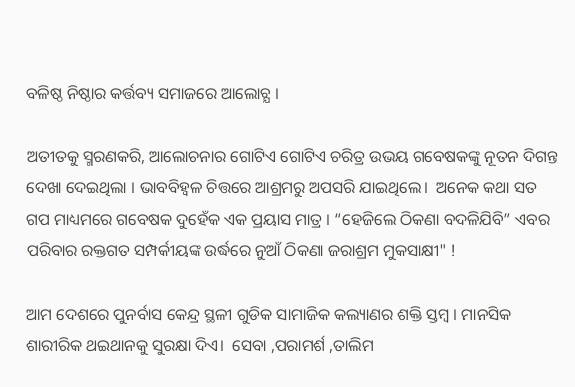ବଳିଷ୍ଠ ନିଷ୍ଠାର କର୍ତ୍ତବ୍ୟ ସମାଜରେ ଆଲୋଚ୍ଯ ।

ଅତୀତକୁ ସ୍ମରଣକରି, ଆଲୋଚନାର ଗୋଟିଏ ଗୋଟିଏ ଚରିତ୍ର ଉଭୟ ଗବେଷକଙ୍କୁ ନୂତନ ଦିଗନ୍ତ ଦେଖା ଦେଇଥିଲା । ଭାବବିହ୍ଵଳ ଚିତ୍ତରେ ଆଶ୍ରମରୁ ଅପସରି ଯାଇଥିଲେ।  ଅନେକ କଥା ସତ ଗପ ମାଧ୍ୟମରେ ଗବେଷକ ଦୁହେଁକ ଏକ ପ୍ରୟାସ ମାତ୍ର । “ହେଜିଲେ ଠିକଣା ବଦଳିଯିବି” ଏବର ପରିବାର ରକ୍ତଗତ ସମ୍ପର୍କୀୟଙ୍କ ଉର୍ଦ୍ଧରେ ନୁଆଁ ଠିକଣା ଜରାଶ୍ରମ ମୁକସାକ୍ଷୀ" !

ଆମ ଦେଶରେ ପୁନର୍ବାସ କେନ୍ଦ୍ର ସ୍ଥଳୀ ଗୁଡିକ ସାମାଜିକ କଲ୍ୟାଣର ଶକ୍ତି ସ୍ତମ୍ବ । ମାନସିକ ଶାରୀରିକ ଥଇଥାନକୁ ସୁରକ୍ଷା ଦିଏ।  ସେବା ,ପରାମର୍ଶ ,ତାଲିମ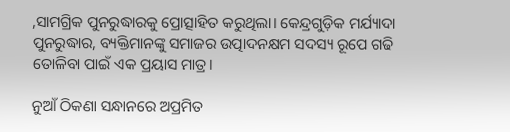,ସାମଗ୍ରିକ ପୁନରୁଦ୍ଧାରକୁ ପ୍ରୋତ୍ସାହିତ କରୁଥିଲା। କେନ୍ଦ୍ରଗୁଡ଼ିକ ମର୍ଯ୍ୟାଦା ପୁନରୁଦ୍ଧାର, ବ୍ୟକ୍ତିମାନଙ୍କୁ ସମାଜର ଉତ୍ପାଦନକ୍ଷମ ସଦସ୍ୟ ରୂପେ ଗଢି ତୋଳିବା ପାଇଁ ଏକ ପ୍ରୟାସ ମାତ୍ର।

ନୁଆଁ ଠିକଣା ସନ୍ଧାନରେ ଅପ୍ରମିତ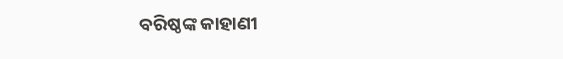ବରିଷ୍ଠଙ୍କ କାହାଣୀ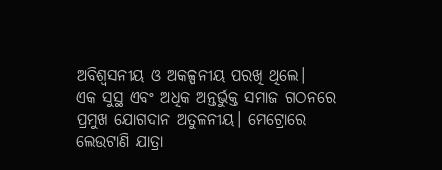ଅବିଶ୍ୱସନୀୟ ଓ ଅକଳ୍ପନୀୟ ପରଖି ଥିଲେ।
ଏକ ସୁସ୍ଥ ଏବଂ ଅଧିକ ଅନ୍ତର୍ଭୁକ୍ତ ସମାଜ ଗଠନରେ ପ୍ରମୁଖ ଯୋଗଦାନ ଅତୁଳନୀୟ। ମେଟ୍ରୋରେ ଲେଉଟାଣି ଯାତ୍ରା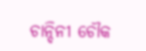ଚାନ୍ଦିନୀ ଚୌକ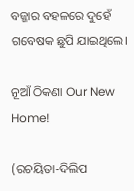ବଜ୍ଜାର ବହଳରେ ଦୁହେଁ ଗବେଷକ ଛୁପି ଯାଇଥିଲେ।

ନୂଆଁ ଠିକଣା Our New Home!

(ରଚୟିତା-ଦିଲିପ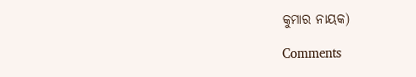କୁମାର ନାୟକ)

Comments